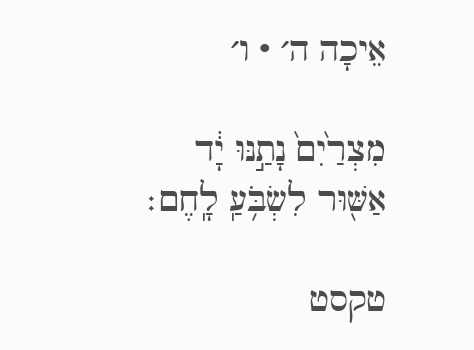אֵיכָה ה׳ · ו׳

מִצְרַ֙יִם֙ נָתַ֣נּוּ יָ֔ד אַשּׁ֖וּר לִשְׂבֹּ֥עַֽ לָֽחֶם׃

טקסט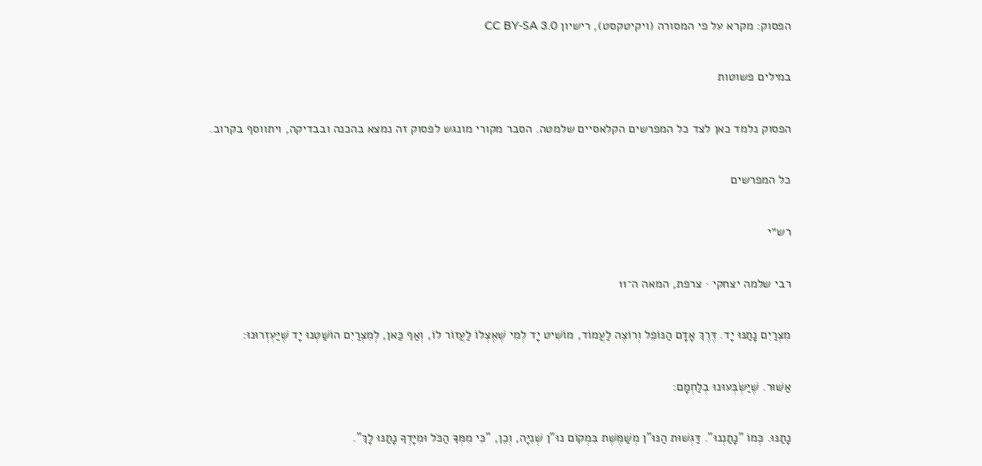הפסוק: מקרא על פי המסורה (ויקיטקסט), רישיון CC BY-SA 3.0

במילים פשוטות

הפסוק נלמד כאן לצד כל המפרשים הקלאסיים שלמטה. הסבר מקורי מונגש לפסוק זה נמצא בהכנה ובבדיקה, ויתווסף בקרוב.

כל המפרשים

רש״י

רבי שלמה יצחקי · צרפת, המאה ה־11

מִצְרַיִם נָתַנּוּ יָד. דֶּרֶךְ אָדָם הַנּוֹפֵל וְרוֹצֶה לַעֲמוֹד, מוֹשִׁיט יָד לְמִי שֶׁאֶצְלוֹ לַעֲזוֹר לוֹ, וְאַף כַּאן, לְמִצְרַיִם הוֹשַׁטְנוּ יָד שֶׁיַּעְזְרוּנוּ:

אַשּׁוּר. שֶׁיַּשְׂבְּעוּנוּ בְלַחְמָם:

נָתַנּוּ. כְּמוֹ "נָתַנְנוּ". דַּגְשׁוּת הַנּוּ"ן מְשַׁמֶּשֶׁת בִּמְקוֹם נוּ"ן שְׁנִיָּה, וְכֵן, "כִּי מִמְּךָ הַכֹּל וּמִיָּדְךָ נָתַנּוּ לָךְ".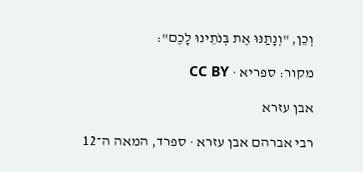וְכֵן, "וְנָתַנּוּ אֶת בְּנֹתֵינוּ לָכֶם":

מקור: ספריא · CC BY

אבן עזרא

רבי אברהם אבן עזרא · ספרד, המאה ה־12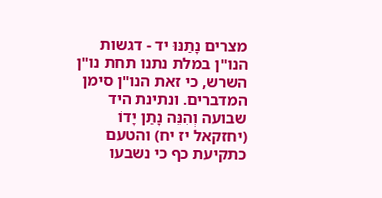מצרים נָתַנּוּ יד - דגשות הנו"ן במלת נתנו תחת נו"ן השרש, כי זאת הנו"ן סימן המדברים. ונתינת היד שבועה וְהִנֵּה נָתַן יָדוֹ (יחזקאל יז יח) והטעם כתקיעת כף כי נשבעו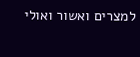למצרים ואשור ואולי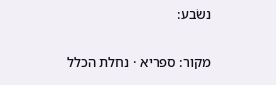נשׂבע:

מקור: ספריא · נחלת הכלל